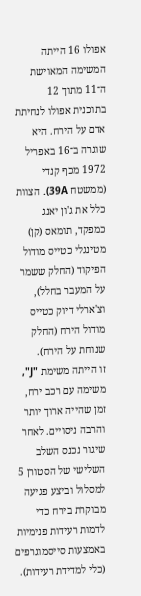אפולו 16 הייתה המשימה המאוישת ה־11 מתוך 12 בתוכנית אפולו לנחיתת אדם על הירח. היא שוגרה ב־16 באפריל 1972 מכף קנדי (ממשטח 39A). הצוות כלל את ג'ון יאנג כמפקד, תומאס (קן) מטינגלי כטייס מודול הפיקוד (החלק ששמר על המעבר בחלל), וצ'ארלי דיוק כטייס מודול הירח (החלק שנוחת על הירח).
זו הייתה משימת "J", משימה עם רכב ירח, זמן שהייה ארוך יותר והרבה ניסויים. לאחר שיגור נכנס השלב השלישי של הסטורן 5 למסלול וביצע פגיעה מבוקרת בירח כדי לדמות רעידות פנימיות באמצעות סייסמוגרפים (כלי למדידת רעידות).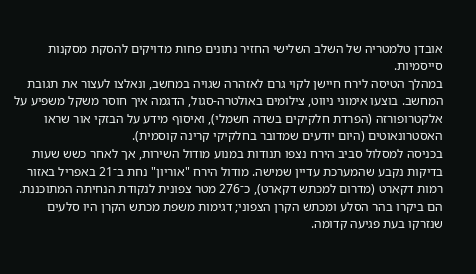אובדן טלמטריה של השלב השלישי החזיר נתונים פחות מדויקים להסקת מסקנות סייסמיות.
במהלך הטיסה לירח חיישן לקוי גרם לאזהרה שגויה במחשב, ונאלצו לעצור את תגובת המחשב. בוצעו אימוני ניווט, צילומים באולטרה-סגול, הדגמה איך חוסר משקל משפיע על אלקטרופורזה (הפרדת חלקיקים בשדה חשמלי), ואיסוף מידע על הבזקי אור שראו האסטרונאוטים (היום יודעים שמדובר בחלקיקי קרינה קוסמית).
בכניסה למסלול סביב הירח נצפו תנודות במנוע מודול השירות, אך לאחר כשש שעות בדיקות נקבע שהמערכת עדיין שמישה. מודול הירח "אוריון" נחת ב־21 באפריל באזור רמות דקארט (מדרום למכתש דקארט), כ־276 מטר צפונית לנקודת הנחיתה המתוכננת. הם ביקרו בהר הסלע ומכתש הקרן הצפוני; דגימות משפת מכתש הקרן היו סלעים שנזרקו בעת פגיעה קדומה.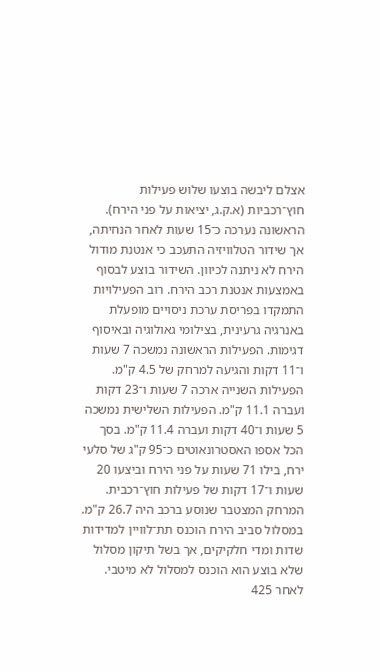אצלם ליבשה בוצעו שלוש פעילות חוץ־רכביות (א.ק.ג, יציאות על פני הירח). הראשונה נערכה כ־15 שעות לאחר הנחיתה, אך שידור הטלוויזיה התעכב כי אנטנת מודול הירח לא ניתנה לכיוון. השידור בוצע לבסוף באמצעות אנטנת רכב הירח. רוב הפעילויות התמקדו בפריסת ערכת ניסויים מופעלת באנרגיה גרעינית, בצילומי גאולוגיה ובאיסוף דגימות. הפעילות הראשונה נמשכה 7 שעות ו־11 דקות והגיעה למרחק של 4.5 ק"מ. הפעילות השנייה ארכה 7 שעות ו־23 דקות ועברה 11.1 ק"מ. הפעילות השלישית נמשכה 5 שעות ו־40 דקות ועברה 11.4 ק"מ. בסך הכל אספו האסטרונאוטים כ־95 ק"ג של סלעי ירח, בילו 71 שעות על פני הירח וביצעו 20 שעות ו־17 דקות של פעילות חוץ־רכבית. המרחק המצטבר שנוסע ברכב היה 26.7 ק"מ.
במסלול סביב הירח הוכנס תת־לוויין למדידות שדות ומדי חלקיקים, אך בשל תיקון מסלול שלא בוצע הוא הוכנס למסלול לא מיטבי. לאחר 425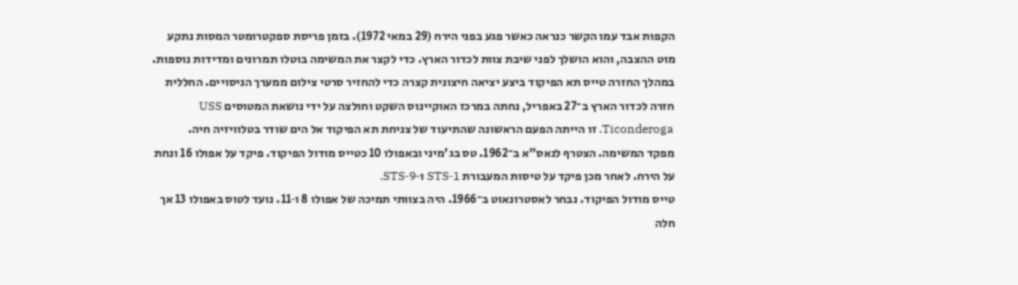הקפות אבד עמו הקשר כנראה כאשר פגע בפני הירח (29 במאי 1972). בזמן פריסת ספקטרומטר המסות נתקע מוט ההצבה, והוא הושלך לפני שיבת צוות לכדור הארץ. כדי לקצר את המשימה בוטלו תמרונים ומדידות נוספות.
במהלך החזרה טייס תא הפיקוד ביצע יציאה חיצונית קצרה כדי להחזיר סרטי צילום ממערך הניסויים. החללית חזרה לכדור הארץ ב־27 באפריל, נחתה במרכז האוקיינוס השקט וחולצה על ידי נושאת המטוסים USS Ticonderoga. זו הייתה הפעם הראשונה שהתיעוד של צניחת תא הפיקוד אל הים שודר בטלוויזיה חיה.
מפקד המשימה. הצטרף לנאס"א ב־1962. טס בג'מיני ובאפולו 10 כטייס מודול הפיקוד. פיקד על אפולו 16 ונחת על הירח. לאחר מכן פיקד על טיסות המעבורת STS‑1 ו‑STS‑9.
טייס מודול הפיקוד. נבחר לאסטרונאוט ב־1966. היה בצוותי תמיכה של אפולו 8 ו‑11. נועד לטוס באפולו 13 אך חלה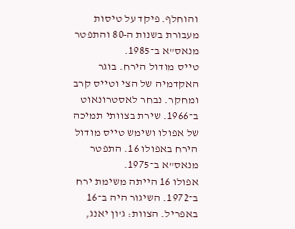והוחלף. פיקד על טיסות מעבורת בשנות ה‑80 והתפטר מנאס"א ב־1985.
טייס מודול הירח. בוגר האקדמיה של הצי וטייס קרב ומחקר. נבחר לאסטרונאוט ב־1966. שירת בצוותי תמיכה של אפולו ושימש טייס מודול הירח באפולו 16. התפטר מנאס"א ב־1975.
אפולו 16 הייתה משימת ירח ב־1972. השיגור היה ב־16 באפריל. הצוות: ג'ון יאנג,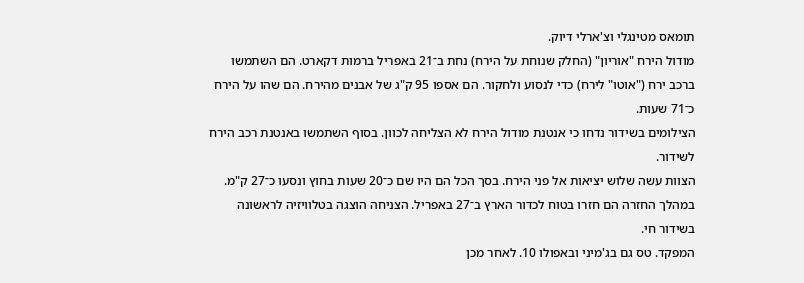תומאס מטינגלי וצ'ארלי דיוק.
מודול הירח "אוריון" (החלק שנוחת על הירח) נחת ב־21 באפריל ברמות דקארט. הם השתמשו ברכב ירח ("אוטו" לירח) כדי לנסוע ולחקור. הם אספו 95 ק"ג של אבנים מהירח. הם שהו על הירח כ־71 שעות.
הצילומים בשידור נדחו כי אנטנת מודול הירח לא הצליחה לכוון. בסוף השתמשו באנטנת רכב הירח לשידור.
הצוות עשה שלוש יציאות אל פני הירח. בסך הכל הם היו שם כ־20 שעות בחוץ ונסעו כ־27 ק"מ.
במהלך החזרה הם חזרו בטוח לכדור הארץ ב־27 באפריל. הצניחה הוצגה בטלוויזיה לראשונה בשידור חי.
המפקד. טס גם בג'מיני ובאפולו 10. לאחר מכן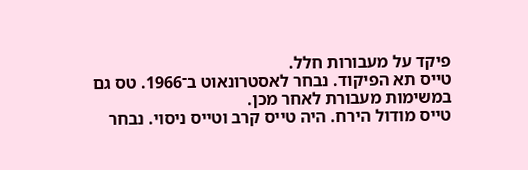פיקד על מעבורות חלל.
טייס תא הפיקוד. נבחר לאסטרונאוט ב־1966. טס גם במשימות מעבורת לאחר מכן.
טייס מודול הירח. היה טייס קרב וטייס ניסוי. נבחר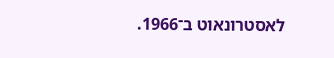לאסטרונאוט ב־1966.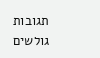תגובות גולשים